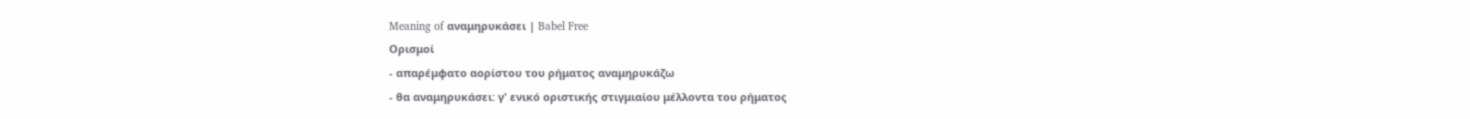Meaning of αναμηρυκάσει | Babel Free
Ορισμοί
- απαρέμφατο αορίστου του ρήματος αναμηρυκάζω
- θα αναμηρυκάσει: γ' ενικό οριστικής στιγμιαίου μέλλοντα του ρήματος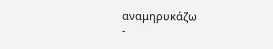αναμηρυκάζω
-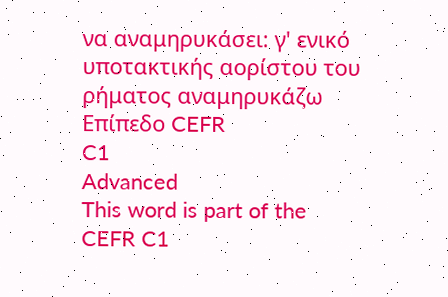να αναμηρυκάσει: γ' ενικό υποτακτικής αορίστου του ρήματος αναμηρυκάζω
Επίπεδο CEFR
C1
Advanced
This word is part of the CEFR C1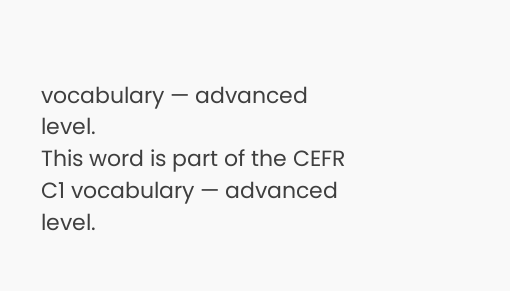vocabulary — advanced level.
This word is part of the CEFR C1 vocabulary — advanced level.